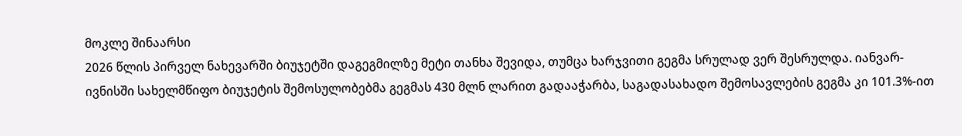მოკლე შინაარსი
2026 წლის პირველ ნახევარში ბიუჯეტში დაგეგმილზე მეტი თანხა შევიდა, თუმცა ხარჯვითი გეგმა სრულად ვერ შესრულდა. იანვარ-ივნისში სახელმწიფო ბიუჯეტის შემოსულობებმა გეგმას 430 მლნ ლარით გადააჭარბა, საგადასახადო შემოსავლების გეგმა კი 101.3%-ით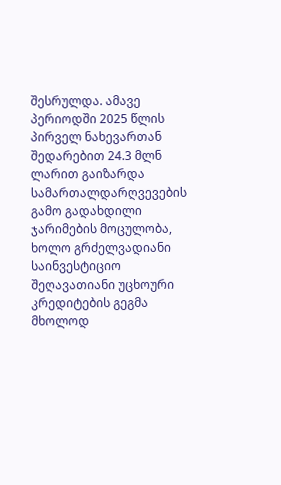შესრულდა. ამავე პერიოდში 2025 წლის პირველ ნახევართან შედარებით 24.3 მლნ ლარით გაიზარდა სამართალდარღვევების გამო გადახდილი ჯარიმების მოცულობა, ხოლო გრძელვადიანი საინვესტიციო შეღავათიანი უცხოური კრედიტების გეგმა მხოლოდ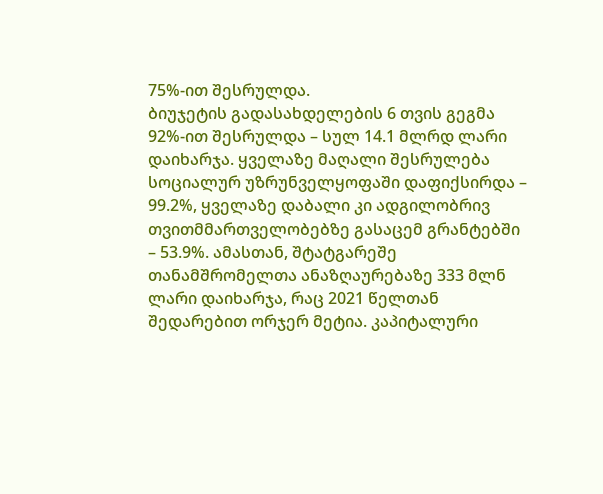75%-ით შესრულდა.
ბიუჯეტის გადასახდელების 6 თვის გეგმა 92%-ით შესრულდა – სულ 14.1 მლრდ ლარი დაიხარჯა. ყველაზე მაღალი შესრულება სოციალურ უზრუნველყოფაში დაფიქსირდა – 99.2%, ყველაზე დაბალი კი ადგილობრივ თვითმმართველობებზე გასაცემ გრანტებში – 53.9%. ამასთან, შტატგარეშე თანამშრომელთა ანაზღაურებაზე 333 მლნ ლარი დაიხარჯა, რაც 2021 წელთან შედარებით ორჯერ მეტია. კაპიტალური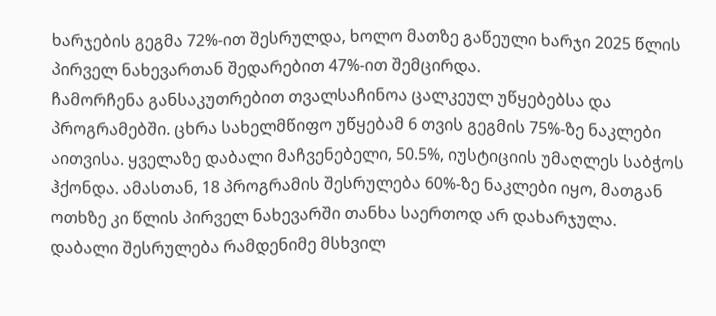ხარჯების გეგმა 72%-ით შესრულდა, ხოლო მათზე გაწეული ხარჯი 2025 წლის პირველ ნახევართან შედარებით 47%-ით შემცირდა.
ჩამორჩენა განსაკუთრებით თვალსაჩინოა ცალკეულ უწყებებსა და პროგრამებში. ცხრა სახელმწიფო უწყებამ 6 თვის გეგმის 75%-ზე ნაკლები აითვისა. ყველაზე დაბალი მაჩვენებელი, 50.5%, იუსტიციის უმაღლეს საბჭოს ჰქონდა. ამასთან, 18 პროგრამის შესრულება 60%-ზე ნაკლები იყო, მათგან ოთხზე კი წლის პირველ ნახევარში თანხა საერთოდ არ დახარჯულა.
დაბალი შესრულება რამდენიმე მსხვილ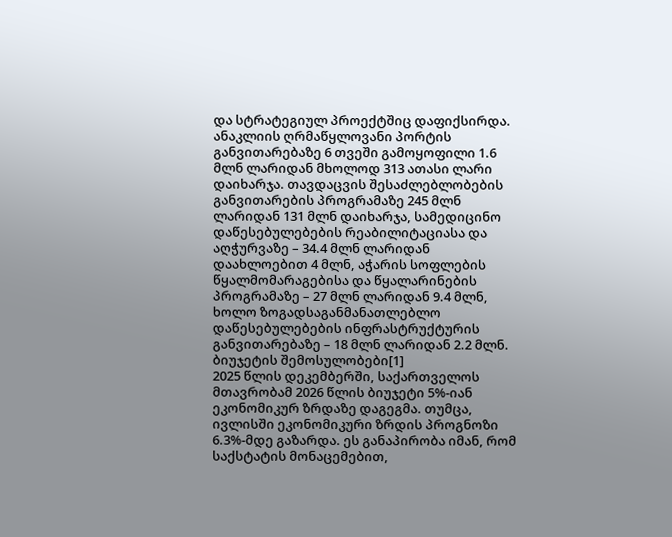და სტრატეგიულ პროექტშიც დაფიქსირდა. ანაკლიის ღრმაწყლოვანი პორტის განვითარებაზე 6 თვეში გამოყოფილი 1.6 მლნ ლარიდან მხოლოდ 313 ათასი ლარი დაიხარჯა. თავდაცვის შესაძლებლობების განვითარების პროგრამაზე 245 მლნ ლარიდან 131 მლნ დაიხარჯა, სამედიცინო დაწესებულებების რეაბილიტაციასა და აღჭურვაზე – 34.4 მლნ ლარიდან დაახლოებით 4 მლნ, აჭარის სოფლების წყალმომარაგებისა და წყალარინების პროგრამაზე – 27 მლნ ლარიდან 9.4 მლნ, ხოლო ზოგადსაგანმანათლებლო დაწესებულებების ინფრასტრუქტურის განვითარებაზე – 18 მლნ ლარიდან 2.2 მლნ.
ბიუჯეტის შემოსულობები[1]
2025 წლის დეკემბერში, საქართველოს მთავრობამ 2026 წლის ბიუჯეტი 5%-იან ეკონომიკურ ზრდაზე დაგეგმა. თუმცა, ივლისში ეკონომიკური ზრდის პროგნოზი 6.3%-მდე გაზარდა. ეს განაპირობა იმან, რომ საქსტატის მონაცემებით,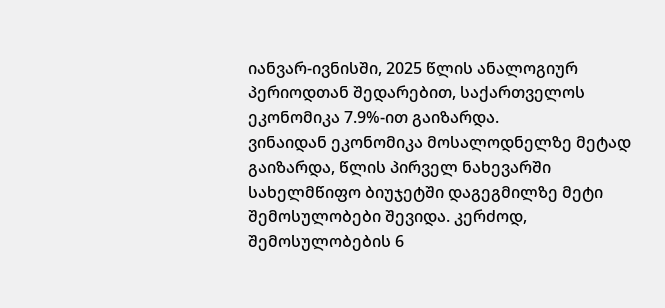იანვარ-ივნისში, 2025 წლის ანალოგიურ პერიოდთან შედარებით, საქართველოს ეკონომიკა 7.9%-ით გაიზარდა.
ვინაიდან ეკონომიკა მოსალოდნელზე მეტად გაიზარდა, წლის პირველ ნახევარში სახელმწიფო ბიუჯეტში დაგეგმილზე მეტი შემოსულობები შევიდა. კერძოდ, შემოსულობების 6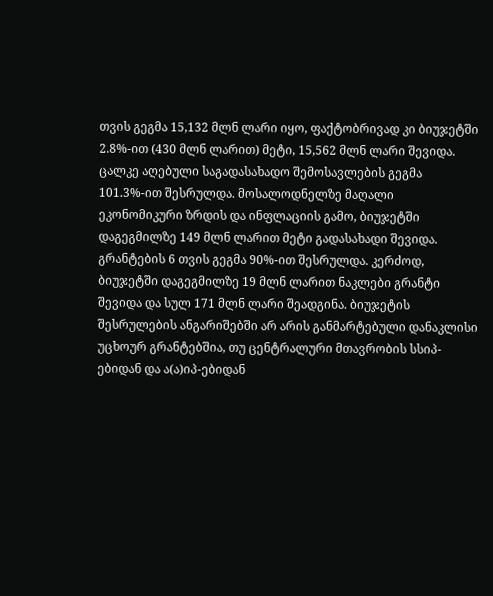თვის გეგმა 15,132 მლნ ლარი იყო, ფაქტობრივად კი ბიუჯეტში 2.8%-ით (430 მლნ ლარით) მეტი, 15,562 მლნ ლარი შევიდა.
ცალკე აღებული საგადასახადო შემოსავლების გეგმა 101.3%-ით შესრულდა. მოსალოდნელზე მაღალი ეკონომიკური ზრდის და ინფლაციის გამო, ბიუჯეტში დაგეგმილზე 149 მლნ ლარით მეტი გადასახადი შევიდა.
გრანტების 6 თვის გეგმა 90%-ით შესრულდა. კერძოდ, ბიუჯეტში დაგეგმილზე 19 მლნ ლარით ნაკლები გრანტი შევიდა და სულ 171 მლნ ლარი შეადგინა. ბიუჯეტის შესრულების ანგარიშებში არ არის განმარტებული დანაკლისი უცხოურ გრანტებშია, თუ ცენტრალური მთავრობის სსიპ-ებიდან და ა(ა)იპ-ებიდან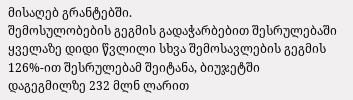მისაღებ გრანტებში.
შემოსულობების გეგმის გადაჭარბებით შესრულებაში ყველაზე დიდი წვლილი სხვა შემოსავლების გეგმის 126%-ით შესრულებამ შეიტანა, ბიუჯეტში დაგეგმილზე 232 მლნ ლარით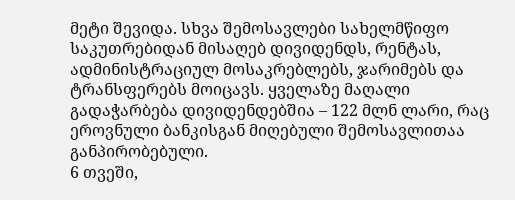მეტი შევიდა. სხვა შემოსავლები სახელმწიფო საკუთრებიდან მისაღებ დივიდენდს, რენტას, ადმინისტრაციულ მოსაკრებლებს, ჯარიმებს და ტრანსფერებს მოიცავს. ყველაზე მაღალი გადაჭარბება დივიდენდებშია – 122 მლნ ლარი, რაც ეროვნული ბანკისგან მიღებული შემოსავლითაა განპირობებული.
6 თვეში,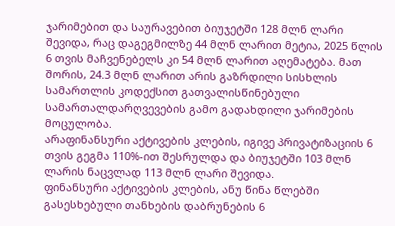ჯარიმებით და საურავებით ბიუჯეტში 128 მლნ ლარი შევიდა, რაც დაგეგმილზე 44 მლნ ლარით მეტია, 2025 წლის 6 თვის მაჩვენებელს კი 54 მლნ ლარით აღემატება. მათ შორის, 24.3 მლნ ლარით არის გაზრდილი სისხლის სამართლის კოდექსით გათვალისწინებული სამართალდარღვევების გამო გადახდილი ჯარიმების მოცულობა.
არაფინანსური აქტივების კლების, იგივე პრივატიზაციის 6 თვის გეგმა 110%-ით შესრულდა და ბიუჯეტში 103 მლნ ლარის ნაცვლად 113 მლნ ლარი შევიდა.
ფინანსური აქტივების კლების, ანუ წინა წლებში გასესხებული თანხების დაბრუნების 6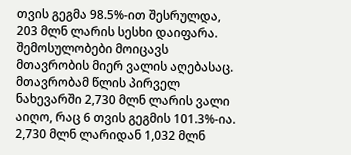თვის გეგმა 98.5%-ით შესრულდა, 203 მლნ ლარის სესხი დაიფარა.
შემოსულობები მოიცავს მთავრობის მიერ ვალის აღებასაც. მთავრობამ წლის პირველ ნახევარში 2,730 მლნ ლარის ვალი აიღო, რაც 6 თვის გეგმის 101.3%-ია. 2,730 მლნ ლარიდან 1,032 მლნ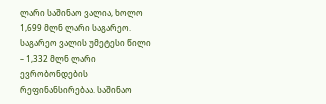ლარი საშინაო ვალია, ხოლო 1,699 მლნ ლარი საგარეო. საგარეო ვალის უმეტესი წილი – 1,332 მლნ ლარი ევრობონდების რეფინანსირებაა. საშინაო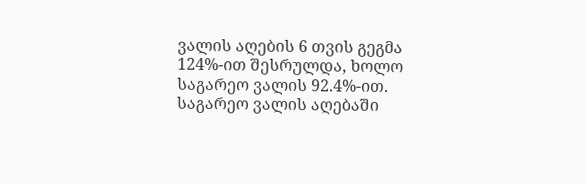ვალის აღების 6 თვის გეგმა 124%-ით შესრულდა, ხოლო საგარეო ვალის 92.4%-ით. საგარეო ვალის აღებაში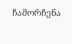ჩამორჩენა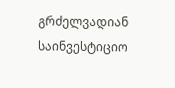გრძელვადიან საინვესტიციო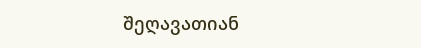შეღავათიან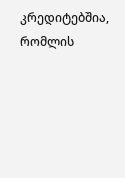კრედიტებშია, რომლის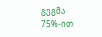გეგმა 75%-ით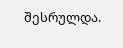შესრულდა.